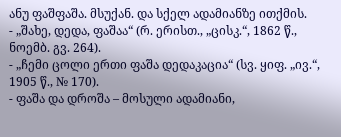ანუ ფაშფაშა. მსუქან. და სქელ ადამიანზე ითქმის.
- „შახე, დედა, ფაშაა“ (რ. ერისთ., „ცისკ.“, 1862 წ., ნოემბ. გვ. 264).
- „ჩემი ცოლი ერთი ფაშა დედაკაცია“ (სვ. ყიფ. „ივ.“, 1905 წ., № 170).
- ფაშა და დროშა – მოსული ადამიანი,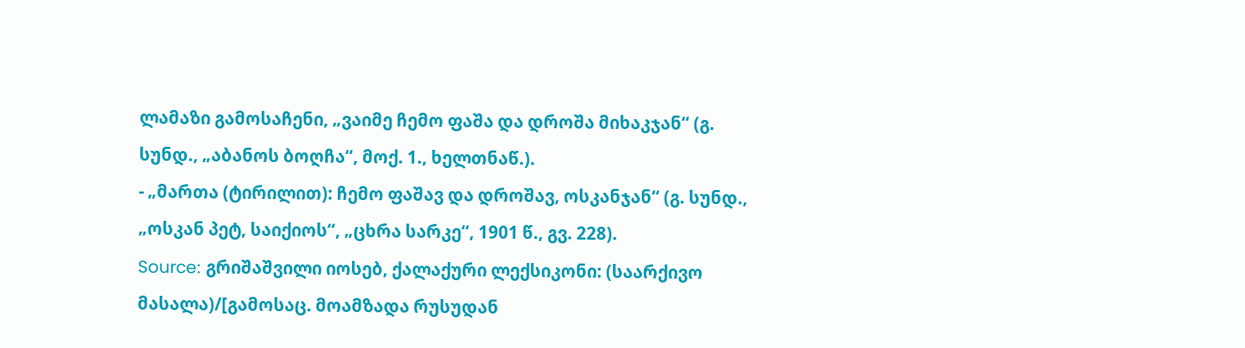ლამაზი გამოსაჩენი, „ვაიმე ჩემო ფაშა და დროშა მიხაკჯან“ (გ. სუნდ., „აბანოს ბოღჩა“, მოქ. 1., ხელთნაწ.).
- „მართა (ტირილით): ჩემო ფაშავ და დროშავ, ოსკანჯან“ (გ. სუნდ., „ოსკან პეტ, საიქიოს“, „ცხრა სარკე“, 1901 წ., გვ. 228).
Source: გრიშაშვილი იოსებ, ქალაქური ლექსიკონი: (საარქივო მასალა)/[გამოსაც. მოამზადა რუსუდან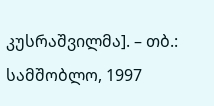კუსრაშვილმა]. – თბ.: სამშობლო, 1997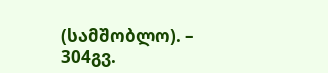(სამშობლო). – 304გვ.